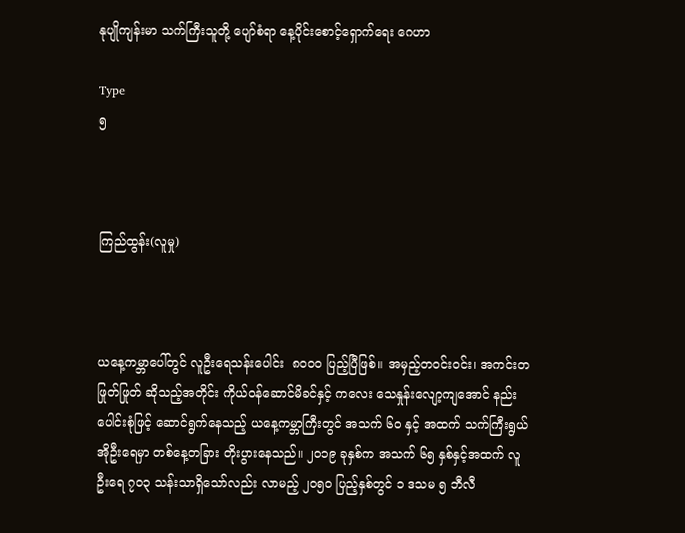နုပျိုကျန်းမာ သက်ကြီးသူတို့ ပျော်စံရာ နေ့ပိုင်းစောင့်ရှောက်ရေး ဂေဟာ

Type
၅



ကြည်ထွန်း(လူမှု)



ယနေ့ကမ္ဘာပေါ်တွင် လူဦးရေသန်းပေါင်း  ၈၀၀၀ ပြည့်ပြီဖြစ်။ အမှည့်တဝင်းဝင်း၊ အကင်းတဖြုတ်ဖြုတ် ဆိုသည့်အတိုင်း ကိုယ်ဝန်ဆောင်မိခင်နှင့် ကလေး သေနှုန်းလျော့ကျအောင် နည်းပေါင်းစုံဖြင့် ဆောင်ရွက်နေသည့် ယနေ့ကမ္ဘာကြီးတွင် အသက် ၆၀ နှင့် အထက် သက်ကြီးရွယ်အိုဦးရေမှာ တစ်နေ့တခြား တိုးပွားနေသည်။ ၂၀၁၉ ခုနှစ်က အသက် ၆၅ နှစ်နှင့်အထက် လူဦးရေ ၇၀၃ သန်းသာရှိသော်လည်း လာမည့် ၂၀၅၀ ပြည့်နှစ်တွင် ၁ ဒသမ ၅ ဘီလီ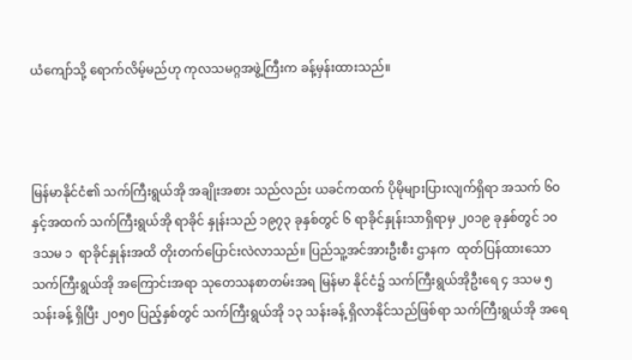ယံကျော်သို့ ရောက်လိမ့်မည်ဟု ကုလသမဂ္ဂအဖွဲ့ကြီးက ခန့်မှန်းထားသည်။



မြန်မာနိုင်ငံ၏ သက်ကြီးရွယ်အို အချိုးအစား သည်လည်း ယခင်ကထက် ပိုမိုများပြားလျက်ရှိရာ အသက် ၆၀ နှင့်အထက် သက်ကြီးရွယ်အို ရာခိုင် နှုန်းသည် ၁၉၇၃ ခုနှစ်တွင် ၆ ရာခိုင်နှုန်းသာရှိရာမှ ၂၀၁၉ ခုနှစ်တွင် ၁၀ ဒသမ ၁  ရာခိုင်နှုန်းအထိ တိုးတက်ပြောင်းလဲလာသည်။ ပြည်သူ့အင်အားဦးစီး ဌာနက  ထုတ်ပြန်ထားသော   သက်ကြီးရွယ်အို အကြောင်းအရာ သုတေသနစာတမ်းအရ မြန်မာ နိုင်ငံ၌ သက်ကြီးရွယ်အိုဦးရေ ၄ ဒသမ ၅ သန်းခန့် ရှိပြီး ၂၀၅၀ ပြည့်နှစ်တွင် သက်ကြီးရွယ်အို ၁၃ သန်းခန့် ရှိလာနိုင်သည်ဖြစ်ရာ သက်ကြီးရွယ်အို အရေ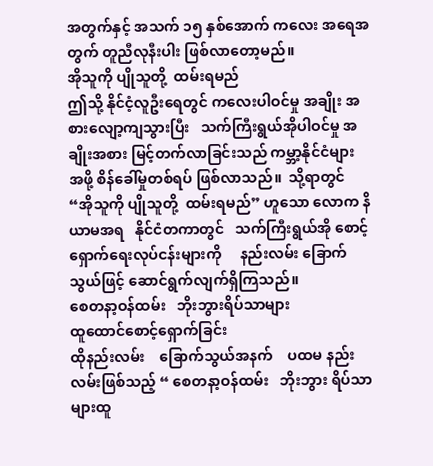အတွက်နှင့် အသက် ၁၅ နှစ်အောက် ကလေး အရေအတွက် တူညီလုနီးပါး ဖြစ်လာတော့မည်။
အိုသူကို ပျိုသူတို့  ထမ်းရမည်
ဤသို့ နိုင်ငံ့လူဦးရေတွင် ကလေးပါဝင်မှု အချိုး အစားလျော့ကျသွားပြီး   သက်ကြီးရွယ်အိုပါဝင်မှု အချိုးအစား မြင့်တက်လာခြင်းသည် ကမ္ဘာ့နိုင်ငံများ အဖို့ စိန်ခေါ်မှုတစ်ရပ် ဖြစ်လာသည်။  သို့ရာတွင် “အိုသူကို ပျိုသူတို့  ထမ်းရမည်” ဟူသော လောက နိယာမအရ   နိုင်ငံတကာတွင်   သက်ကြီးရွယ်အို စောင့်ရှောက်ရေးလုပ်ငန်းများကို     နည်းလမ်း ခြောက်သွယ်ဖြင့် ဆောင်ရွက်လျက်ရှိကြသည်။
စေတနာ့ဝန်ထမ်း   ဘိုးဘွားရိပ်သာများ
ထူထောင်စောင့်ရှောက်ခြင်း
ထိုနည်းလမ်း    ခြောက်သွယ်အနက်    ပထမ နည်းလမ်းဖြစ်သည့် “ စေတနာ့ဝန်ထမ်း   ဘိုးဘွား ရိပ်သာများထူ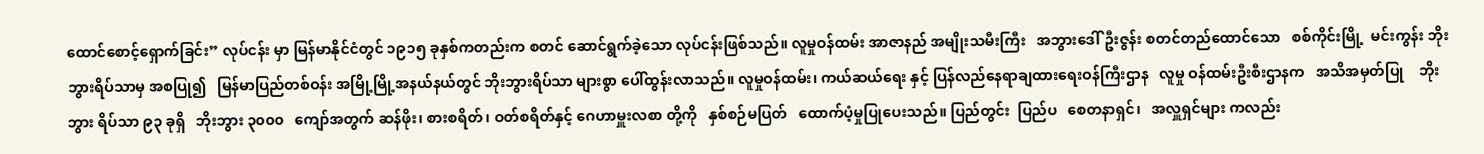ထောင်စောင့်ရှောက်ခြင်း” လုပ်ငန်း မှာ မြန်မာနိုင်ငံတွင် ၁၉၁၅ ခုနှစ်ကတည်းက စတင် ဆောင်ရွက်ခဲ့သော လုပ်ငန်းဖြစ်သည်။ လူမှုဝန်ထမ်း အာဇာနည် အမျိုးသမီးကြီး   အဘွားဒေါ်ဦးဇွန်း စတင်တည်ထောင်သော   စစ်ကိုင်းမြို့  မင်းကွန်း ဘိုးဘွားရိပ်သာမှ အစပြု၍   မြန်မာပြည်တစ်ဝန်း အမြို့မြို့အနယ်နယ်တွင် ဘိုးဘွားရိပ်သာ များစွာ ပေါ်ထွန်းလာသည်။ လူမှုဝန်ထမ်း၊ ကယ်ဆယ်ရေး နှင့် ပြန်လည်နေရာချထားရေးဝန်ကြီးဌာန   လူမှု ဝန်ထမ်းဦးစီးဌာနက   အသိအမှတ်ပြု    ဘိုးဘွား ရိပ်သာ ၉၃ ခုရှိ   ဘိုးဘွား ၃၀၀၀   ကျော်အတွက် ဆန်ဖိုး၊ စားစရိတ်၊ ဝတ်စရိတ်နှင့် ဂေဟာမှူးလစာ တို့ကို   နှစ်စဉ်မပြတ်   ထောက်ပံ့မှုပြုပေးသည်။ ပြည်တွင်း  ပြည်ပ   စေတနာရှင်၊   အလှူရှင်များ ကလည်း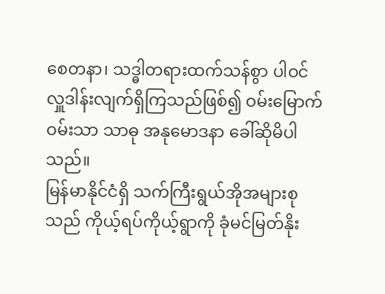စေတနာ၊ သဒ္ဓါတရားထက်သန်စွာ ပါဝင် လှူဒါန်းလျက်ရှိကြသည်ဖြစ်၍ ဝမ်းမြောက်ဝမ်းသာ သာဓု အနုမောဒနာ ခေါ်ဆိုမိပါသည်။
မြန်မာနိုင်ငံရှိ သက်ကြီးရွယ်အိုအများစုသည် ကိုယ့်ရပ်ကိုယ့်ရွာကို ခုံမင်မြတ်နိုး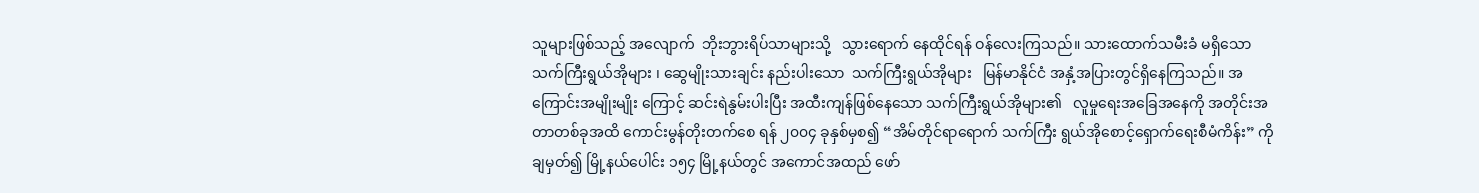သူများဖြစ်သည့် အလျောက်  ဘိုးဘွားရိပ်သာများသို့   သွားရောက် နေထိုင်ရန် ဝန်လေးကြသည်။ သားထောက်သမီးခံ မရှိသော သက်ကြီးရွယ်အိုများ ၊ ဆွေမျိုးသားချင်း နည်းပါးသော  သက်ကြီးရွယ်အိုများ   မြန်မာနိုင်ငံ အနှံ့အပြားတွင်ရှိနေကြသည်။ အကြောင်းအမျိုးမျိုး ကြောင့် ဆင်းရဲနွမ်းပါးပြီး အထီးကျန်ဖြစ်နေသော သက်ကြီးရွယ်အိုများ၏   လူမှုရေးအခြေအနေကို အတိုင်းအတာတစ်ခုအထိ ကောင်းမွန်တိုးတက်စေ ရန် ၂၀၀၄ ခုနှစ်မှစ၍ “အိမ်တိုင်ရာရောက် သက်ကြီး ရွယ်အိုစောင့်ရှောက်ရေးစီမံကိန်း” ကို ချမှတ်၍ မြို့နယ်ပေါင်း ၁၅၄ မြို့နယ်တွင် အကောင်အထည် ဖော်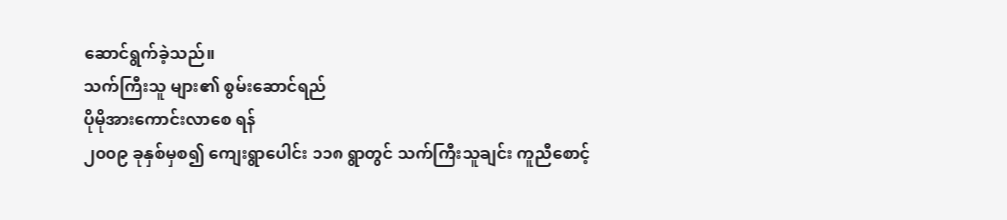ဆောင်ရွက်ခဲ့သည်။
သက်ကြီးသူ များ၏ စွမ်းဆောင်ရည်
ပိုမိုအားကောင်းလာစေ ရန်
၂၀၀၉ ခုနှစ်မှစ၍ ကျေးရွာပေါင်း ၁၁၈ ရွာတွင် သက်ကြီးသူချင်း ကူညီစောင့်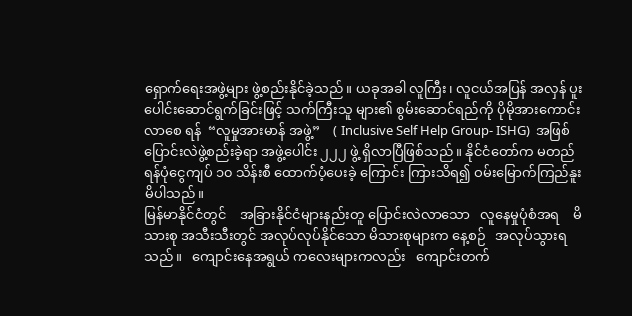ရှောက်ရေးအဖွဲ့များ ဖွဲ့စည်းနိုင်ခဲ့သည်။ ယခုအခါ လူကြီး၊ လူငယ်အပြန် အလှန် ပူးပေါင်းဆောင်ရွက်ခြင်းဖြင့် သက်ကြီးသူ များ၏ စွမ်းဆောင်ရည်ကို ပိုမိုအားကောင်းလာစေ ရန်  “လူမှုအားမာန် အဖွဲ့”    ( Inclusive Self Help Group- ISHG)  အဖြစ်   ပြောင်းလဲဖွဲ့စည်းခဲ့ရာ အဖွဲ့ပေါင်း ၂၂၂ ဖွဲ့ ရှိလာပြီဖြစ်သည်။ နိုင်ငံတော်က မတည် ရန်ပုံငွေကျပ် ၁၀ သိန်းစီ ထောက်ပံ့ပေးခဲ့ ကြောင်း ကြားသိရ၍ ဝမ်းမြောက်ကြည်နူးမိပါသည်။
မြန်မာနိုင်ငံတွင်    အခြားနိုင်ငံများနည်းတူ ပြောင်းလဲလာသော   လူနေမှုပုံစံအရ    မိသားစု အသီးသီးတွင် အလုပ်လုပ်နိုင်သော မိသားစုများက နေ့စဉ်   အလုပ်သွားရသည်။   ကျောင်းနေအရွယ် ကလေးများကလည်း   ကျောင်းတက်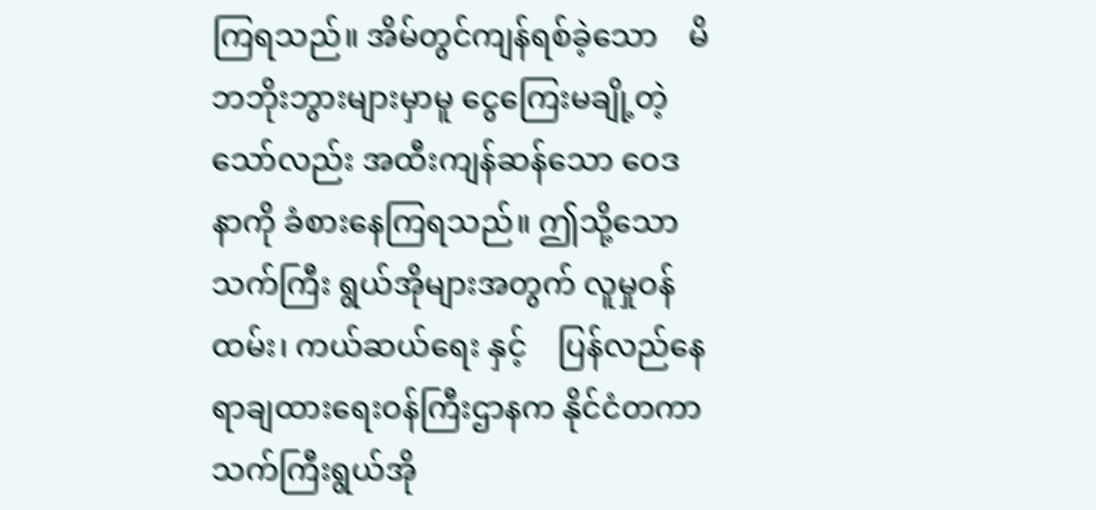ကြရသည်။ အိမ်တွင်ကျန်ရစ်ခဲ့သော    မိဘဘိုးဘွားများမှာမူ ငွေကြေးမချို့တဲ့သော်လည်း အထီးကျန်ဆန်သော ဝေဒနာကို ခံစားနေကြရသည်။ ဤသို့သော သက်ကြီး ရွယ်အိုများအတွက် လူမှုဝန်ထမ်း၊ ကယ်ဆယ်ရေး နှင့်    ပြန်လည်နေရာချထားရေးဝန်ကြီးဌာနက နိုင်ငံတကာ    သက်ကြီးရွယ်အို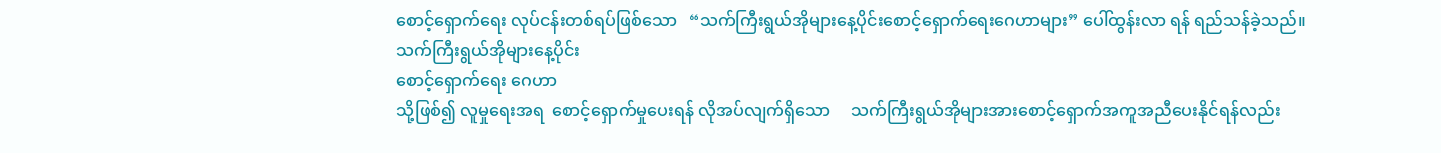စောင့်ရှောက်ရေး လုပ်ငန်းတစ်ရပ်ဖြစ်သော   “သက်ကြီးရွယ်အိုများနေ့ပိုင်းစောင့်ရှောက်ရေးဂေဟာများ” ပေါ်ထွန်းလာ ရန် ရည်သန်ခဲ့သည်။
သက်ကြီးရွယ်အိုများနေ့ပိုင်း
စောင့်ရှောက်ရေး ဂေဟာ
သို့ဖြစ်၍ လူမှုရေးအရ  စောင့်ရှောက်မှုပေးရန် လိုအပ်လျက်ရှိသော     သက်ကြီးရွယ်အိုများအားစောင့်ရှောက်အကူအညီပေးနိုင်ရန်လည်း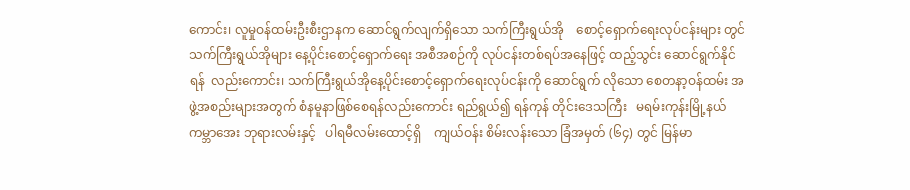ကောင်း၊ လူမှုဝန်ထမ်းဦးစီးဌာနက ဆောင်ရွက်လျက်ရှိသော သက်ကြီးရွယ်အို    စောင့်ရှောက်ရေးလုပ်ငန်းများ တွင် သက်ကြီးရွယ်အိုများ နေ့ပိုင်းစောင့်ရှောက်ရေး အစီအစဉ်ကို လုပ်ငန်းတစ်ရပ်အနေဖြင့် ထည့်သွင်း ဆောင်ရွက်နိုင်ရန်  လည်းကောင်း၊ သက်ကြီးရွယ်အိုနေ့ပိုင်းစောင့်ရှောက်ရေးလုပ်ငန်းကို ဆောင်ရွက် လိုသော စေတနာ့ဝန်ထမ်း အဖွဲ့အစည်းများအတွက် စံနမူနာဖြစ်စေရန်လည်းကောင်း ရည်ရွယ်၍ ရန်ကုန် တိုင်းဒေသကြီး   မရမ်းကုန်းမြို့နယ်   ကမ္ဘာအေး ဘုရားလမ်းနှင့်   ပါရမီလမ်းထောင့်ရှိ    ကျယ်ဝန်း စိမ်းလန်းသော ခြံအမှတ် (၆၄) တွင် မြန်မာ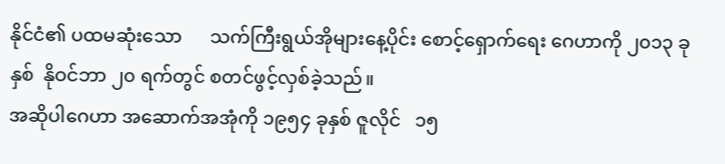နိုင်ငံ၏ ပထမဆုံးသော      သက်ကြီးရွယ်အိုများနေ့ပိုင်း စောင့်ရှောက်ရေး ဂေဟာကို ၂၀၁၃ ခုနှစ်  နိုဝင်ဘာ ၂၀ ရက်တွင် စတင်ဖွင့်လှစ်ခဲ့သည်။
အဆိုပါဂေဟာ အဆောက်အအုံကို ၁၉၅၄ ခုနှစ် ဇူလိုင်   ၁၅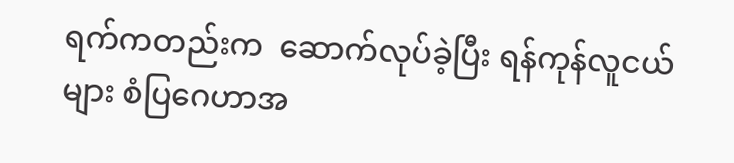ရက်ကတည်းက  ဆောက်လုပ်ခဲ့ပြီး ရန်ကုန်လူငယ်များ စံပြဂေဟာအ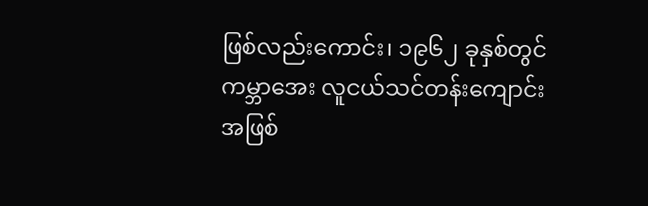ဖြစ်လည်းကောင်း၊ ၁၉၆၂ ခုနှစ်တွင် ကမ္ဘာအေး လူငယ်သင်တန်းကျောင်း အဖြစ်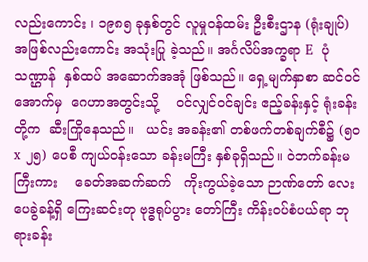လည်းကောင်း ၊ ၁၉၈၅ ခုနှစ်တွင် လူမှုဝန်ထမ်း ဦးစီးဌာန (ရုံးချုပ်) အဖြစ်လည်းကောင်း အသုံးပြု ခဲ့သည်။ အင်္ဂလိပ်အက္ခရာ E  ပုံသဏ္ဌာန်  နှစ်ထပ် အဆောက်အအုံ ဖြစ်သည်။ ရှေ့မျက်နှာစာ ဆင်ဝင် အောက်မှ  ဂေဟာအတွင်းသို့    ဝင်လျှင်ဝင်ချင်း ဧည့်ခန်းနှင့် ရုံးခန်းတို့က  ဆီးကြိုနေသည်။   ယင်း အခန်း၏ တစ်ဖက်တစ်ချက်စီ၌ (၅၀ x ၂၅) ပေစီ ကျယ်ဝန်းသော ခန်းမကြီး နှစ်ခုရှိသည်။ ဝဲဘက်ခန်းမ ကြီးကား    ခေတ်အဆက်ဆက်   ကိုးကွယ်ခဲ့သော ဉာဏ်တော် လေးပေခွဲခန့်ရှိ ကြေးဆင်းတု ဗုဒ္ဓရုပ်ပွား တော်ကြီး ကိန်းဝပ်စံပယ်ရာ ဘုရားခန်း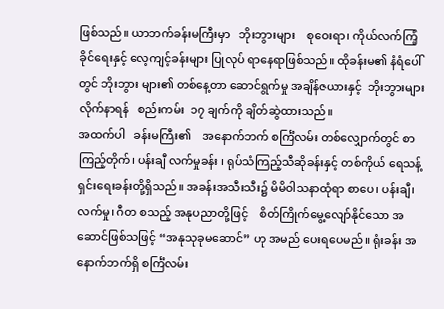ဖြစ်သည်။ ယာဘက်ခန်းမကြီးမှာ   ဘိုးဘွားများ    စုဝေးရာ၊ ကိုယ်လက်ကြံ့ခိုင်ရေးနှင့် လေ့ကျင့်ခန်းများ ပြုလုပ် ရာနေရာဖြစ်သည်။ ထိုခန်းမ၏ နံရံပေါ်တွင် ဘိုးဘွား များ၏ တစ်နေ့တာ ဆောင်ရွက်မှု အချိန်ဇယားနှင့်  ဘိုးဘွားများ   လိုက်နာရန်   စည်းကမ်း  ၁၇ ချက်ကို ချိတ်ဆွဲထားသည်။
အထက်ပါ   ခန်းမကြီး၏    အနောက်ဘက် စင်္ကြံလမ်း တစ်လျှောက်တွင် စာကြည့်တိုက်၊ ပန်းချီ လက်မှုခန်း ၊ ရုပ်သံကြည့်သီဆိုခန်းနှင့် တစ်ကိုယ် ရေသန့်ရှင်းရေးခန်းတို့ရှိသည်။ အခန်းအသီးသီး၌ မိမိဝါသနာထုံရာ စာပေ၊ ပန်းချီ၊ လက်မှု၊ ဂီတ စသည့် အနုပညာတို့ဖြင့်    စိတ်ကြိုက်မွေ့လျော်နိုင်သော အဆောင်ဖြစ်သဖြင့် “အနုသုခုမဆောင်” ဟု အမည် ပေးရပေမည်။ ရုံးခန်း အနောက်ဘက်ရှိ စင်္ကြံလမ်း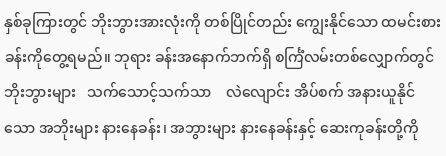နှစ်ခုကြားတွင် ဘိုးဘွားအားလုံးကို တစ်ပြိုင်တည်း ကျွေးနိုင်သော ထမင်းစားခန်းကိုတွေ့ရမည်။ ဘုရား ခန်းအနောက်ဘက်ရှိ စင်္ကြံလမ်းတစ်လျှောက်တွင် ဘိုးဘွားများ   သက်သောင့်သက်သာ    လဲလျောင်း အိပ်စက် အနားယူနိုင်သော အဘိုးများ နားနေခန်း၊ အဘွားများ နားနေခန်းနှင့် ဆေးကုခန်းတို့ကို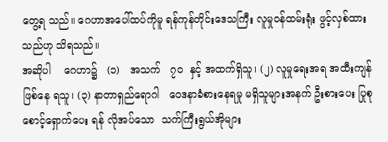တွေ့ရ သည်။ ဂေဟာအပေါ်ထပ်ကိုမူ ရန်ကုန်တိုင်းဒေသကြီး လူမှုဝန်ထမ်းရုံး ဖွင့်လှစ်ထားသည်ဟု သိရသည်။
အဆိုပါ    ဂေဟာ၌   (၁)   အသက်   ၇၀  နှင့် အထက်ရှိသူ၊ (၂) လူမှုရေးအရ အထီးကျန် ဖြစ်နေ ရသူ၊ (၃) နာတာရှည်ရောဂါ   ဝေဒနာခံစားနေရမှု မရှိသူများအနက် ဦးစားပေး ပြုစုစောင့်ရှောက်ပေး ရန် လိုအပ်သော  သက်ကြီးရွယ်အိုများ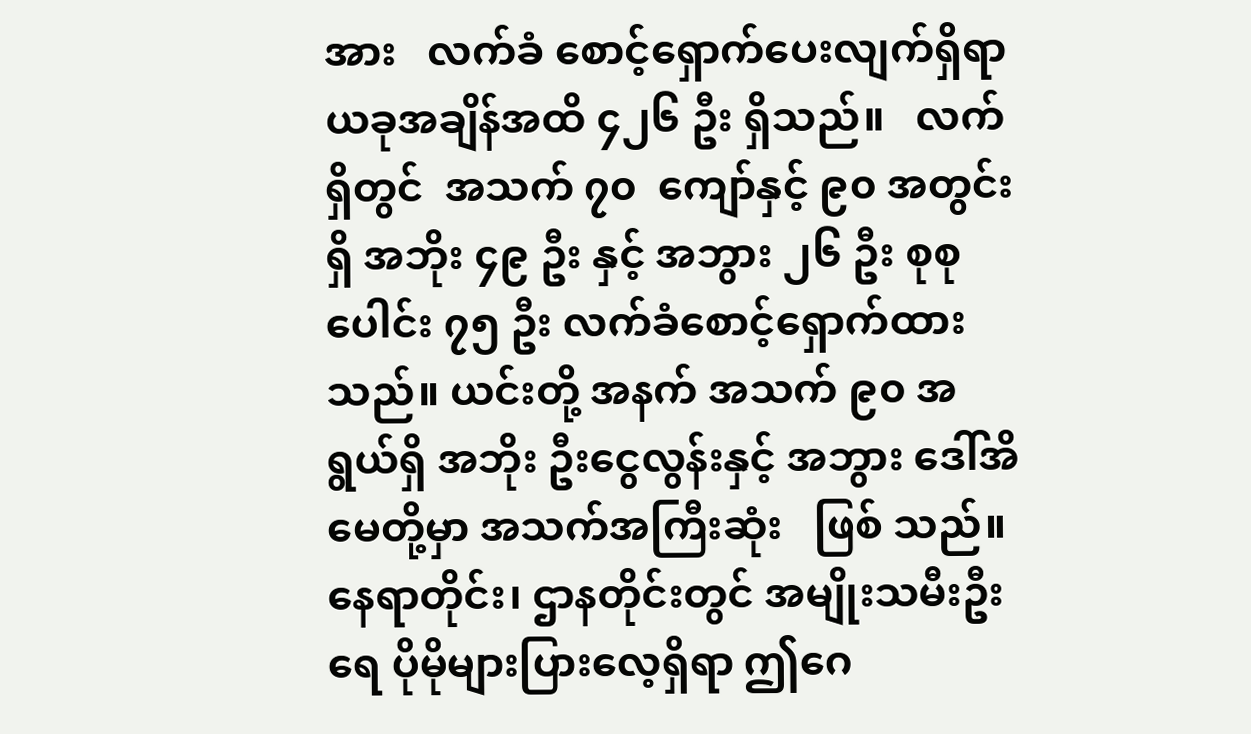အား   လက်ခံ စောင့်ရှောက်ပေးလျက်ရှိရာ ယခုအချိန်အထိ ၄၂၆ ဦး ရှိသည်။   လက်ရှိတွင်  အသက် ၇၀  ကျော်နှင့် ၉၀ အတွင်းရှိ အဘိုး ၄၉ ဦး နှင့် အဘွား ၂၆ ဦး စုစုပေါင်း ၇၅ ဦး လက်ခံစောင့်ရှောက်ထားသည်။ ယင်းတို့ အနက် အသက် ၉၀ အရွယ်ရှိ အဘိုး ဦးငွေလွန်းနှင့် အဘွား ဒေါ်အိမေတို့မှာ အသက်အကြီးဆုံး   ဖြစ် သည်။ နေရာတိုင်း၊ ဌာနတိုင်းတွင် အမျိုးသမီးဦးရေ ပိုမိုများပြားလေ့ရှိရာ ဤဂေ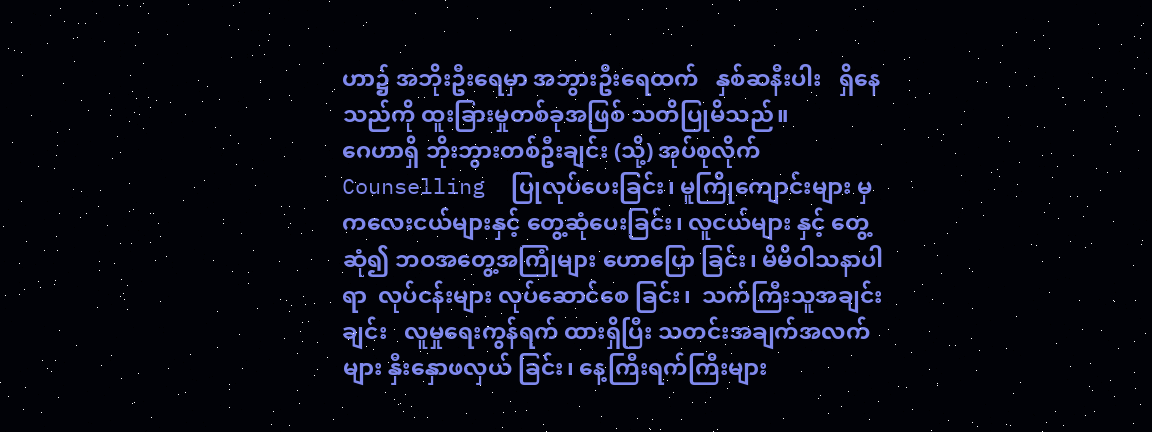ဟာ၌ အဘိုးဦးရေမှာ အဘွားဦးရေထက်   နှစ်ဆနီးပါး   ရှိနေသည်ကို ထူးခြားမှုတစ်ခုအဖြစ် သတိပြုမိသည်။
ဂေဟာရှိ ဘိုးဘွားတစ်ဦးချင်း (သို့) အုပ်စုလိုက်  Counselling  ပြုလုပ်ပေးခြင်း၊ မူကြိုကျောင်းများ မှ ကလေးငယ်များနှင့် တွေ့ဆုံပေးခြင်း၊ လူငယ်များ နှင့် တွေ့ဆုံ၍ ဘဝအတွေ့အကြုံများ ဟောပြော ခြင်း၊ မိမိဝါသနာပါရာ  လုပ်ငန်းများ လုပ်ဆောင်စေ ခြင်း၊  သက်ကြီးသူအချင်းချင်း   လူမှုရေးကွန်ရက် ထားရှိပြီး သတင်းအချက်အလက်များ နှီးနှောဖလှယ် ခြင်း၊ နေ့ကြီးရက်ကြီးများ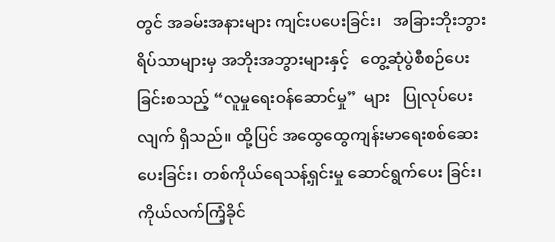တွင် အခမ်းအနားများ ကျင်းပပေးခြင်း၊   အခြားဘိုးဘွားရိပ်သာများမှ အဘိုးအဘွားများနှင့်   တွေ့ဆုံပွဲစီစဉ်ပေးခြင်းစသည့် “လူမှုရေးဝန်ဆောင်မှု”  များ   ပြုလုပ်ပေးလျက် ရှိသည်။ ထို့ပြင် အထွေထွေကျန်းမာရေးစစ်ဆေး ပေးခြင်း၊ တစ်ကိုယ်ရေသန့်ရှင်းမှု ဆောင်ရွက်ပေး ခြင်း၊ ကိုယ်လက်ကြံ့ခိုင်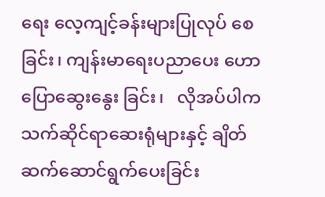ရေး လေ့ကျင့်ခန်းများပြုလုပ် စေခြင်း၊ ကျန်းမာရေးပညာပေး ဟောပြောဆွေးနွေး ခြင်း၊   လိုအပ်ပါက   သက်ဆိုင်ရာဆေးရုံများနှင့် ချိတ်ဆက်ဆောင်ရွက်ပေးခြင်း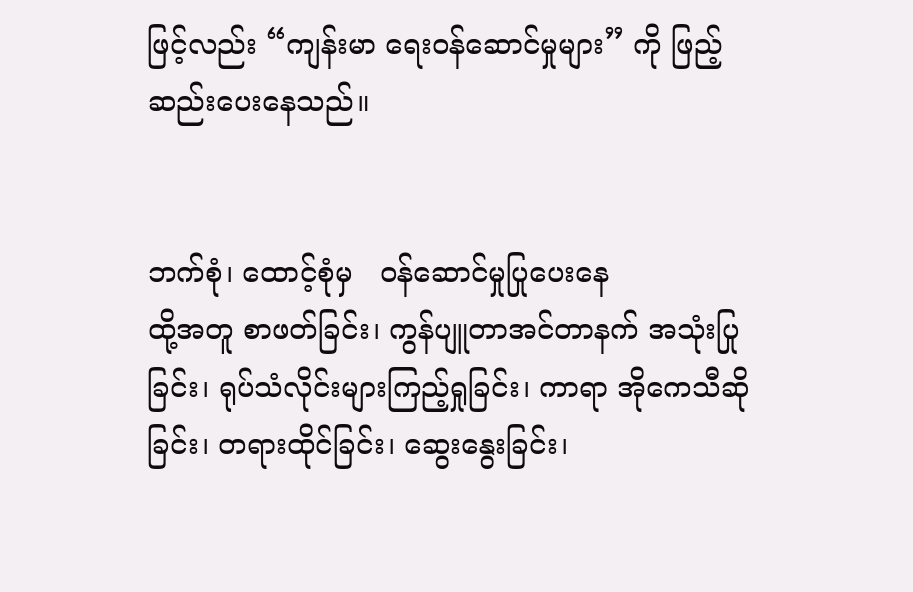ဖြင့်လည်း “ကျန်းမာ ရေးဝန်ဆောင်မှုများ” ကို ဖြည့်ဆည်းပေးနေသည်။


ဘက်စုံ၊ ထောင့်စုံမှ   ဝန်ဆောင်မှုပြုပေးနေ
ထို့အတူ စာဖတ်ခြင်း၊ ကွန်ပျူတာအင်တာနက် အသုံးပြုခြင်း၊ ရုပ်သံလိုင်းများကြည့်ရှုခြင်း၊ ကာရာ အိုကေသီဆိုခြင်း၊ တရားထိုင်ခြင်း၊ ဆွေးနွေးခြင်း၊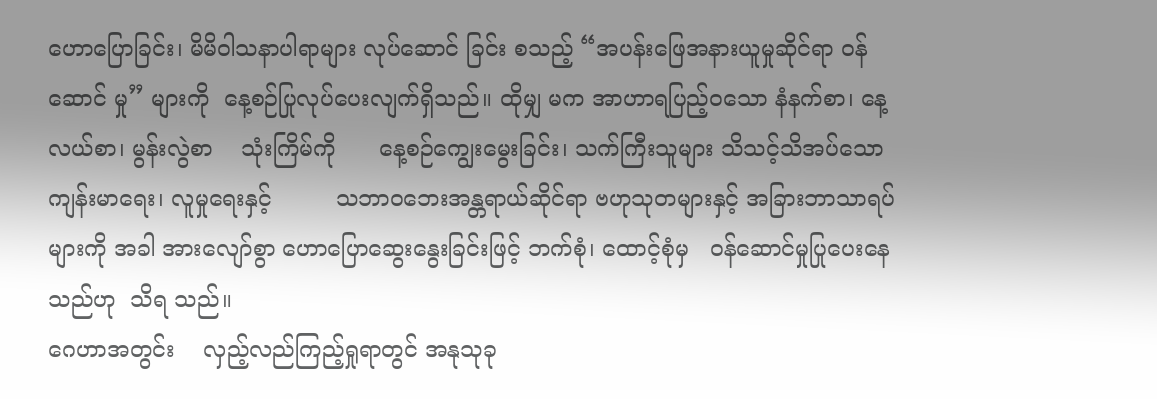ဟောပြောခြင်း၊ မိမိဝါသနာပါရာများ လုပ်ဆောင် ခြင်း စသည့် “အပန်းဖြေအနားယူမှုဆိုင်ရာ ဝန်ဆောင် မှု” များကို  နေ့စဉ်ပြုလုပ်ပေးလျက်ရှိသည်။ ထိုမျှ မက အာဟာရပြည့်ဝသော နံနက်စာ၊ နေ့လယ်စာ၊ မွန်းလွဲစာ    သုံးကြိမ်ကို      နေ့စဉ်ကျွေးမွေးခြင်း၊ သက်ကြီးသူများ သိသင့်သိအပ်သော ကျန်းမာရေး၊ လူမှုရေးနှင့်         သဘာဝဘေးအန္တရာယ်ဆိုင်ရာ ဗဟုသုတများနှင့် အခြားဘာသာရပ်များကို အခါ အားလျော်စွာ ဟောပြောဆွေးနွေးခြင်းဖြင့် ဘက်စုံ၊ ထောင့်စုံမှ   ဝန်ဆောင်မှုပြုပေးနေသည်ဟု  သိရ သည်။
ဂေဟာအတွင်း    လှည့်လည်ကြည့်ရှုရာတွင် အနုသုခု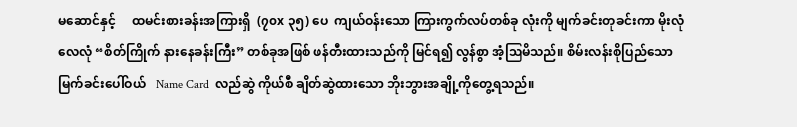မဆောင်နှင့်     ထမင်းစားခန်းအကြားရှိ  (၇၀x ၃၅) ပေ  ကျယ်ဝန်းသော ကြားကွက်လပ်တစ်ခု လုံးကို မျက်ခင်းတုခင်းကာ မိုးလုံလေလုံ “စိတ်ကြိုက် နားနေခန်းကြီး” တစ်ခုအဖြစ် ဖန်တီးထားသည်ကို မြင်ရ၍ လွန်စွာ အံ့ဩမိသည်။ စိမ်းလန်းစိုပြည်သော မြက်ခင်းပေါ်ဝယ်   Name Card  လည်ဆွဲ ကိုယ်စီ ချိတ်ဆွဲထားသော ဘိုးဘွားအချို့ကိုတွေ့ရသည်။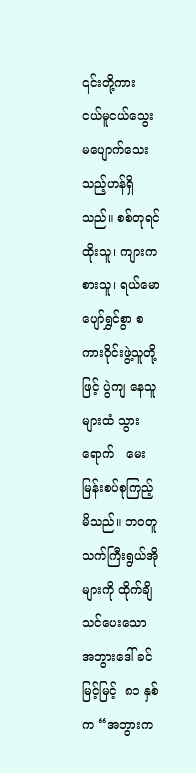၎င်းတို့ကား  ငယ်မူငယ်သွေး   မပျောက်သေး သည့်ဟန်ရှိသည်။ စစ်တုရင်ထိုးသူ၊ ကျားကစားသူ၊ ရယ်မော ပျော်ရွှင်စွာ စကားဝိုင်းဖွဲ့သူတို့ဖြင့် ပွဲကျ နေသူများထံ သွားရောက်   မေးမြန်းစပ်စုကြည့် မိသည်။ ဘဝတူ သက်ကြီးရွယ်အိုများကို ထိုက်ချိ  သင်ပေးသော အဘွားဒေါ် ခင်မြင့်မြင့်  ၈၁ နှစ်က “အဘွားက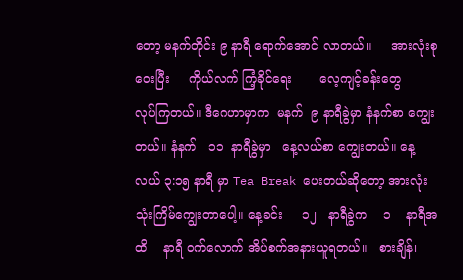တော့ မနက်တိုင်း ၉ နာရီ ရောက်အောင် လာတယ်။     အားလုံးစုဝေးပြီး     ကိုယ်လက် ကြံ့ခိုင်ရေး       လေ့ကျင့်ခန်းတွေ      လုပ်ကြတယ်။ ဒီဂေဟာမှာက  မနက်  ၉ နာရီခွဲမှာ နံနက်စာ ကျွေးတယ်။ နံနက်   ၁၁  နာရီခွဲမှာ   နေ့လယ်စာ ကျွေးတယ်။ နေ့လယ် ၃:၁၅ နာရီ မှာ Tea Break ပေးတယ်ဆိုတော့ အားလုံး သုံးကြိမ်ကျွေးတာပေါ့။ နေ့ခင်း     ၁၂   နာရီခွဲက    ၁    နာရီအထိ    နာရီ ဝက်လောက် အိပ်စက်အနားယူရတယ်။   စားချိန်၊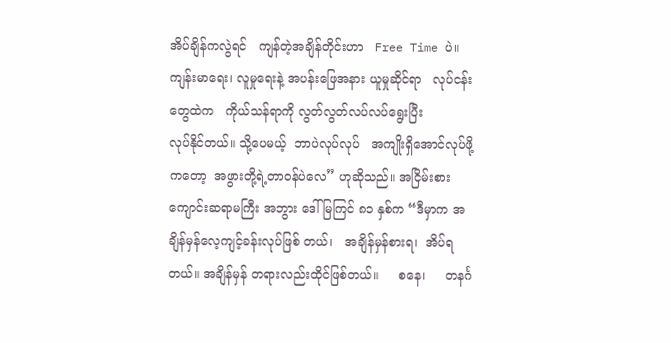အိပ်ချိန်ကလွဲရင်   ကျန်တဲ့အချိန်တိုင်းဟာ   Free Time ပဲ။ ကျန်းမာရေး၊ လူမှုရေးနဲ့ အပန်းဖြေအနား ယူမှုဆိုင်ရာ   လုပ်ငန်းတွေထဲက   ကိုယ်သန်ရာကို လွတ်လွတ်လပ်လပ်ရွေးပြီး        လုပ်နိုင်တယ်။ သို့ပေမယ့်  ဘာပဲလုပ်လုပ်   အကျိုးရှိအောင်လုပ်ဖို့ ကတော့  အဖွားတို့ရဲ့တာဝန်ပဲလေ” ဟုဆိုသည်။ အငြိမ်းစား ကျောင်းဆရာမကြီး အဘွား ဒေါ်မြကြင် ၈၁ နှစ်က “ဒီမှာက အချိန်မှန်လေ့ကျင့်ခန်းလုပ်ဖြစ် တယ်၊   အချိန်မှန်စားရ၊  အိပ်ရတယ်။ အချိန်မှန် တရားလည်းထိုင်ဖြစ်တယ်။     စနေ၊     တနင်္ဂ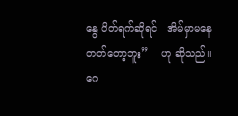နွေ ပိတ်ရက်ဆိုရင်   အိမ်မှာမနေတတ်တော့ဘူး”    ဟု ဆိုသည်။
ဂေ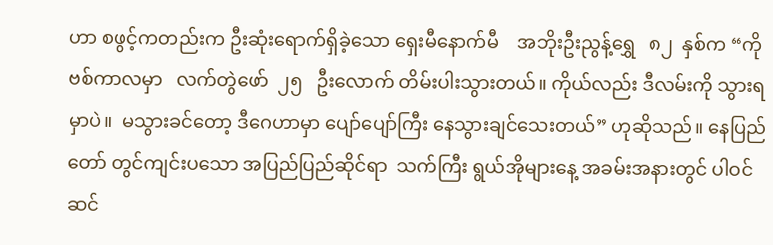ဟာ စဖွင့်ကတည်းက ဦးဆုံးရောက်ရှိခဲ့သော ရှေးမီနောက်မီ    အဘိုးဦးညွန့်ရွှေ   ၈၂  နှစ်က “ကိုဗစ်ကာလမှာ   လက်တွဲဖော်  ၂၅   ဦးလောက် တိမ်းပါးသွားတယ်။ ကိုယ်လည်း ဒီလမ်းကို သွားရ မှာပဲ။  မသွားခင်တော့ ဒီဂေဟာမှာ ပျော်ပျော်ကြီး နေသွားချင်သေးတယ်” ဟုဆိုသည်။ နေပြည်တော် တွင်ကျင်းပသော အပြည်ပြည်ဆိုင်ရာ  သက်ကြီး ရွယ်အိုများနေ့ အခမ်းအနားတွင် ပါဝင်ဆင်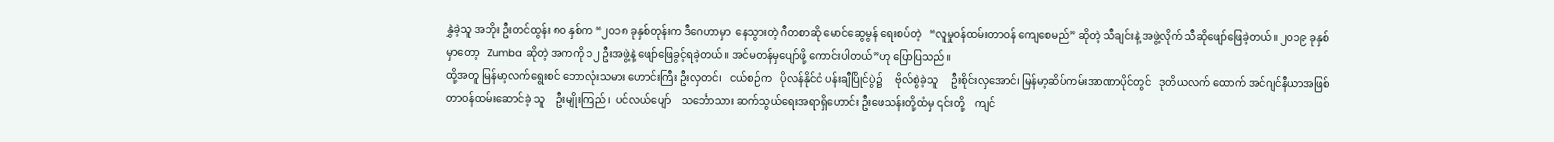နွှဲခဲ့သူ အဘိုး ဦးတင်ထွန်း ၈၀ နှစ်က “၂၀၁၈ ခုနှစ်တုန်းက ဒီဂေဟာမှာ  နေသွားတဲ့ ဂီတစာဆို မောင်ဆွေမွန် ရေးစပ်တဲ့   “လူမှုဝန်ထမ်းတာဝန် ကျေစေမည်” ဆိုတဲ့ သီချင်းနဲ့ အဖွဲ့လိုက် သီဆိုဖျော်ဖြေခဲ့တယ်။ ၂၀၁၉ ခုနှစ်မှာတော့   Zumba ဆိုတဲ့ အကကို ၁၂ ဦးအဖွဲ့နဲ့ ဖျော်ဖြေခွင့်ရခဲ့တယ်။ အင်မတန်မှပျော်ဖို့ ကောင်းပါတယ်”ဟု ပြောပြသည်။
ထို့အတူ မြန်မာ့လက်ရွေးစင် ဘောလုံးသမား ဟောင်းကြီး ဦးလှတင်၊   ငယ်စဉ်က   ပိုလန်နိုင်ငံ ပန်းချီပြိုင်ပွဲ၌     ဗိုလ်စွဲခဲ့သူ     ဦးစိုင်းလှအောင်၊ မြန်မာ့ဆိပ်ကမ်းအာဏာပိုင်တွင်   ဒုတိယလက် ထောက် အင်ဂျင်နီယာအဖြစ် တာဝန်ထမ်းဆောင်ခဲ့ သူ    ဦးမျိုးကြည်၊  ပင်လယ်ပျော်    သင်္ဘောသား ဆက်သွယ်ရေးအရာရှိဟောင်း ဦးဖေသန်းတို့ထံမှ ၎င်းတို့    ကျင်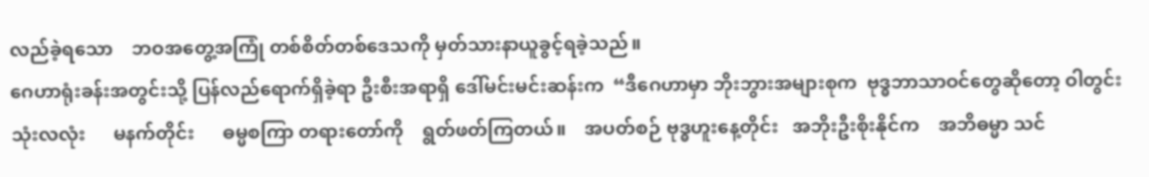လည်ခဲ့ရသော    ဘဝအတွေ့အကြုံ တစ်စိတ်တစ်ဒေသကို မှတ်သားနာယူခွင့်ရခဲ့သည်။
ဂေဟာရုံးခန်းအတွင်းသို့ ပြန်လည်ရောက်ရှိခဲ့ရာ ဦးစီးအရာရှိ ဒေါ်မင်းမင်းဆန်းက  “ဒီဂေဟာမှာ ဘိုးဘွားအများစုက  ဗုဒ္ဓဘာသာဝင်တွေဆိုတော့ ဝါတွင်းသုံးလလုံး      မနက်တိုင်း      ဓမ္မစကြာ တရားတော်ကို    ရွတ်ဖတ်ကြတယ်။    အပတ်စဉ် ဗုဒ္ဓဟူးနေ့တိုင်း   အဘိုးဦးစိုးနိုင်က    အဘိဓမ္မာ သင်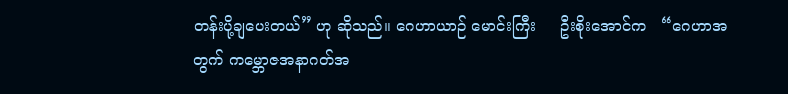တန်းပို့ချပေးတယ်” ဟု ဆိုသည်။ ဂေဟာယာဉ် မောင်းကြီး     ဦးစိုးအောင်က   “ဂေဟာအတွက် ကမ္ဘောဇအနာဂတ်အ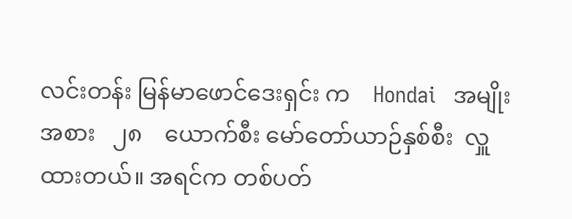လင်းတန်း မြန်မာဖောင်ဒေးရှင်း က    Hondai   အမျိုးအစား   ၂၈    ယောက်စီး မော်တော်ယာဉ်နှစ်စီး  လှူထားတယ်။ အရင်က တစ်ပတ်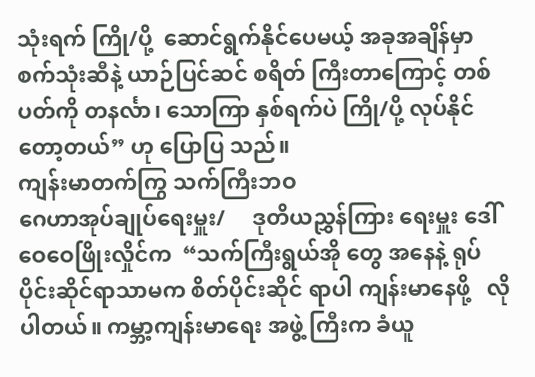သုံးရက် ကြို/ပို့  ဆောင်ရွက်နိုင်ပေမယ့် အခုအချိန်မှာ စက်သုံးဆီနဲ့ ယာဉ်ပြင်ဆင် စရိတ် ကြီးတာကြောင့် တစ်ပတ်ကို တနင်္လာ၊ သောကြာ နှစ်ရက်ပဲ ကြို/ပို့ လုပ်နိုင်တော့တယ်” ဟု ပြောပြ သည်။
ကျန်းမာတက်ကြွ သက်ကြီးဘဝ
ဂေဟာအုပ်ချုပ်ရေးမှူး/     ဒုတိယညွှန်ကြား ရေးမှူး ဒေါ်ဝေဝေဖြိုးလှိုင်က  “သက်ကြီးရွယ်အို တွေ အနေနဲ့ ရုပ်ပိုင်းဆိုင်ရာသာမက စိတ်ပိုင်းဆိုင် ရာပါ ကျန်းမာနေဖို့   လိုပါတယ်။ ကမ္ဘာ့ကျန်းမာရေး အဖွဲ့ ကြီးက ခံယူ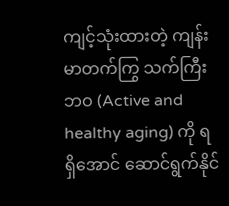ကျင့်သုံးထားတဲ့ ကျန်းမာတက်ကြွ သက်ကြီးဘဝ (Active and healthy aging) ကို ရရှိအောင် ဆောင်ရွက်နိုင်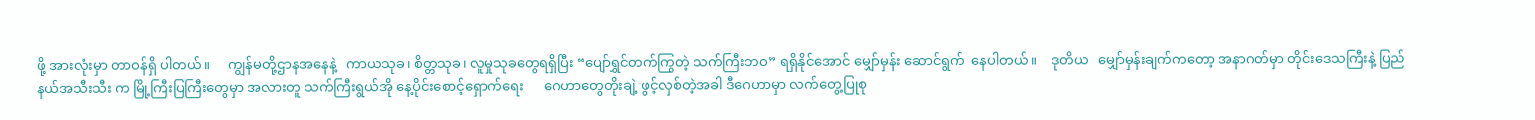ဖို့ အားလုံးမှာ တာဝန်ရှိ ပါတယ်။     ကျွန်မတို့ဌာနအနေနဲ့   ကာယသုခ၊ စိတ္တသုခ၊ လူမှုသုခတွေရရှိပြီး “ပျော်ရွှင်တက်ကြွတဲ့ သက်ကြီးဘဝ” ရရှိနိုင်အောင် မျှော်မှန်း ဆောင်ရွက်  နေပါတယ်။    ဒုတိယ   မျှော်မှန်းချက်ကတော့ အနာဂတ်မှာ တိုင်းဒေသကြီးနဲ့ ပြည်နယ်အသီးသီး က မြို့ကြီးပြကြီးတွေမှာ အလားတူ သက်ကြီးရွယ်အို နေ့ပိုင်းစောင့်ရှောက်ရေး      ဂေဟာတွေတိုးချဲ့ ဖွင့်လှစ်တဲ့အခါ ဒီဂေဟာမှာ လက်တွေ့ပြုစု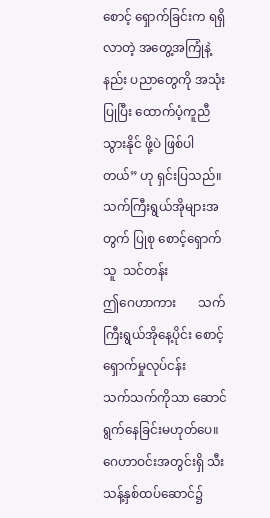စောင့် ရှောက်ခြင်းက ရရှိလာတဲ့ အတွေ့အကြုံနဲ့ နည်း ပညာတွေကို အသုံးပြုပြီး ထောက်ပံ့ကူညီသွားနိုင် ဖို့ပဲ ဖြစ်ပါတယ်” ဟု ရှင်းပြသည်။
သက်ကြီးရွယ်အိုများအတွက် ပြုစု စောင့်ရှောက်သူ  သင်တန်း
ဤဂေဟာကား       သက်ကြီးရွယ်အိုနေ့ပိုင်း စောင့်ရှောက်မှုလုပ်ငန်း        သက်သက်ကိုသာ ဆောင်ရွက်နေခြင်းမဟုတ်ပေ။ ဂေဟာဝင်းအတွင်းရှိ သီးသန့်နှစ်ထပ်ဆောင်၌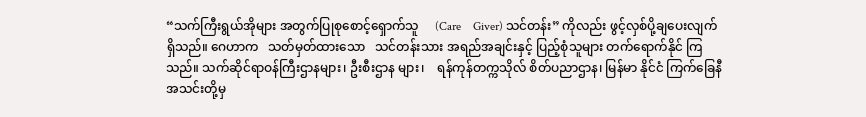“သက်ကြီးရွယ်အိုများ အတွက်ပြုစုစောင့်ရှောက်သူ     (Care    Giver) သင်တန်း” ကိုလည်း ဖွင့်လှစ်ပို့ချပေးလျက်ရှိသည်။ ဂေဟာက   သတ်မှတ်ထားသော   သင်တန်းသား အရည်အချင်းနှင့် ပြည့်စုံသူများ တက်ရောက်နိုင် ကြသည်။ သက်ဆိုင်ရာဝန်ကြီးဌာနများ၊ ဦးစီးဌာန များ၊    ရန်ကုန်တက္ကသိုလ် စိတ်ပညာဌာန၊ မြန်မာ နိုင်ငံ ကြက်ခြေနီအသင်းတို့မှ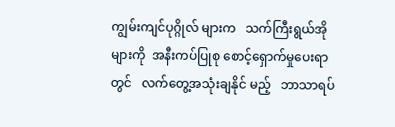ကျွမ်းကျင်ပုဂ္ဂိုလ် များက   သက်ကြီးရွယ်အိုများကို  အနီးကပ်ပြုစု စောင့်ရှောက်မှုပေးရာတွင်   လက်တွေ့အသုံးချနိုင် မည့်   ဘာသာရပ်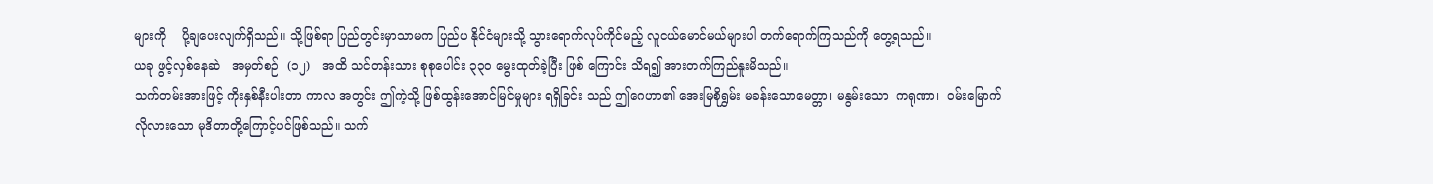များကို    ပို့ချပေးလျက်ရှိသည်။ သို့ဖြစ်ရာ ပြည်တွင်းမှာသာမက ပြည်ပ နိုင်ငံများသို့ သွားရောက်လုပ်ကိုင်မည့် လူငယ်မောင်မယ်များပါ တက်ရောက်ကြသည်ကို တွေ့ရသည်။
ယခု ဖွင့်လှစ်နေဆဲ   အမှတ်စဉ်  (၁၂)   အထိ သင်တန်းသား စုစုပေါင်း ၃၃၀ မွေးထုတ်ခဲ့ပြီး ဖြစ် ကြောင်း သိရ၍ အားတက်ကြည်နူးမိသည်။
သက်တမ်းအားဖြင့် ကိုးနှစ်နီးပါးတာ ကာလ အတွင်း ဤကဲ့သို့ ဖြစ်ထွန်းအောင်မြင်မှုများ ရရှိခြင်း သည် ဤဂေဟာ၏ အေးမြစိုရွှမ်း မခန်းသောမေတ္တာ၊ မနွမ်းသော  ကရုဏာ၊  ဝမ်းမြောက်လိုလားသော မုဒိတာတို့ကြောင့်ပင်ဖြစ်သည်။ သက်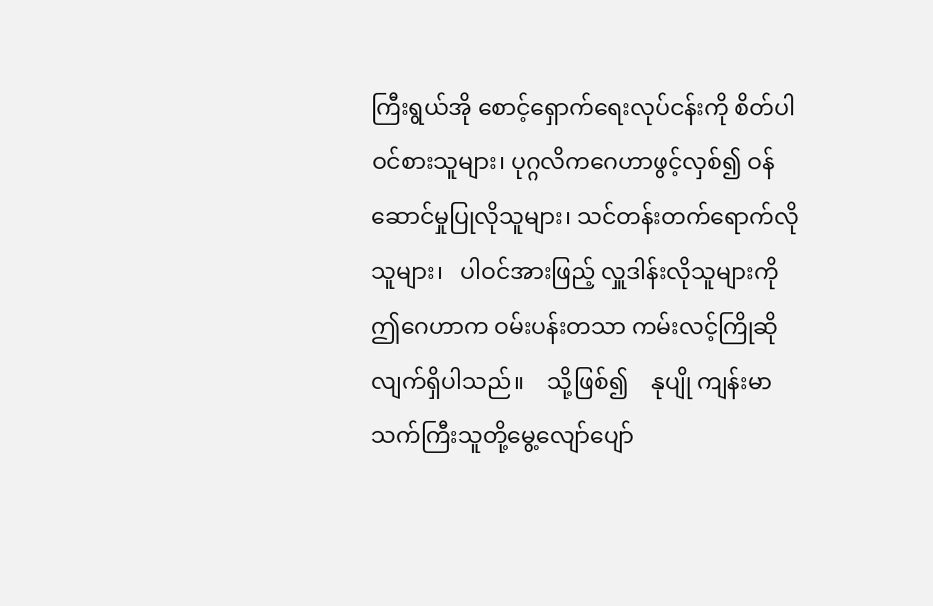ကြီးရွယ်အို စောင့်ရှောက်ရေးလုပ်ငန်းကို စိတ်ပါဝင်စားသူများ၊ ပုဂ္ဂလိကဂေဟာဖွင့်လှစ်၍ ဝန်ဆောင်မှုပြုလိုသူများ၊ သင်တန်းတက်ရောက်လိုသူများ၊   ပါဝင်အားဖြည့် လှူဒါန်းလိုသူများကို ဤဂေဟာက ဝမ်းပန်းတသာ ကမ်းလင့်ကြိုဆိုလျက်ရှိပါသည်။    သို့ဖြစ်၍    နုပျို ကျန်းမာသက်ကြီးသူတို့မွေ့လျော်ပျော်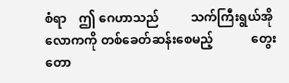စံရာ    ဤ ဂေဟာသည်          သက်ကြီးရွယ်အိုလောကကို တစ်ခေတ်ဆန်းစေမည့်            တွေးတော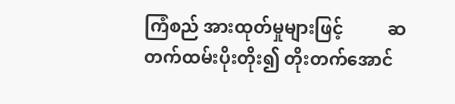ကြံစည် အားထုတ်မှုများဖြင့်          ဆတက်ထမ်းပိုးတိုး၍ တိုးတက်အောင်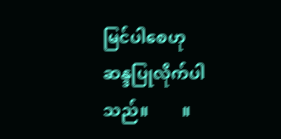မြင်ပါစေဟု            ဆန္ဒပြုလိုက်ပါ သည်။        ။